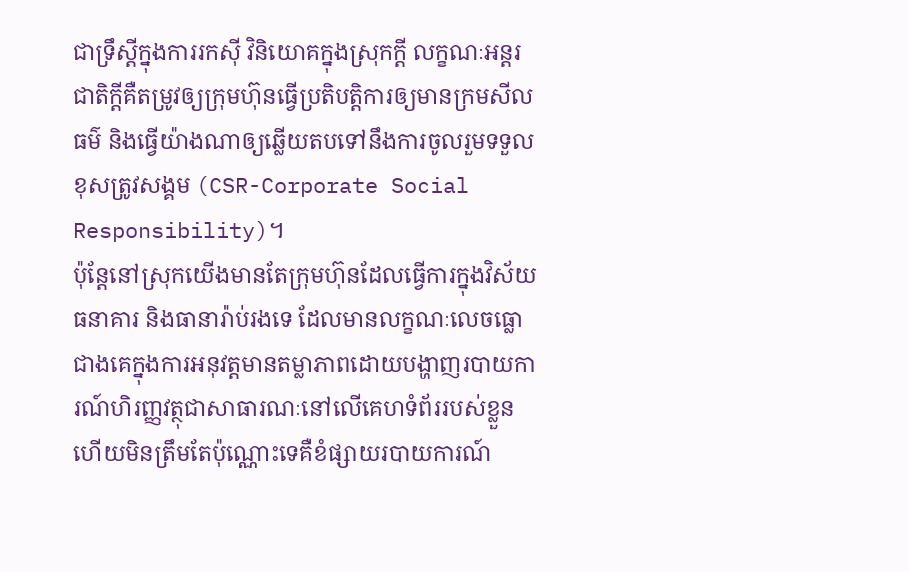ជាទ្រឹស្តីក្នុងការរកស៊ី វិនិយោគក្នុងស្រុកក្តី លក្ខណៈអន្តរជាតិក្តីគឺតម្រូវឲ្យក្រុមហ៊ុនធ្វើប្រតិបត្តិការឲ្យមានក្រមសីលធម៌ និងធ្វើយ៉ាងណាឲ្យឆ្លើយតបទៅនឹងការចូលរួមទទួលខុសត្រូវសង្គម (CSR-Corporate Social Responsibility)។
ប៉ុន្តែនៅស្រុកយើងមានតែក្រុមហ៊ុនដែលធ្វើការក្នុងវិស័យធនាគារ និងធានារ៉ាប់រងទេ ដែលមានលក្ខណៈលេចធ្លោជាងគេក្នុងការអនុវត្តមានតម្លាភាពដោយបង្ហាញរបាយការណ៍ហិរញ្ញវត្ថុជាសាធារណៈនៅលើគេហទំព័ររបស់ខ្លួនហើយមិនត្រឹមតែប៉ុណ្ណោះទេគឺខំផ្សាយរបាយការណ៍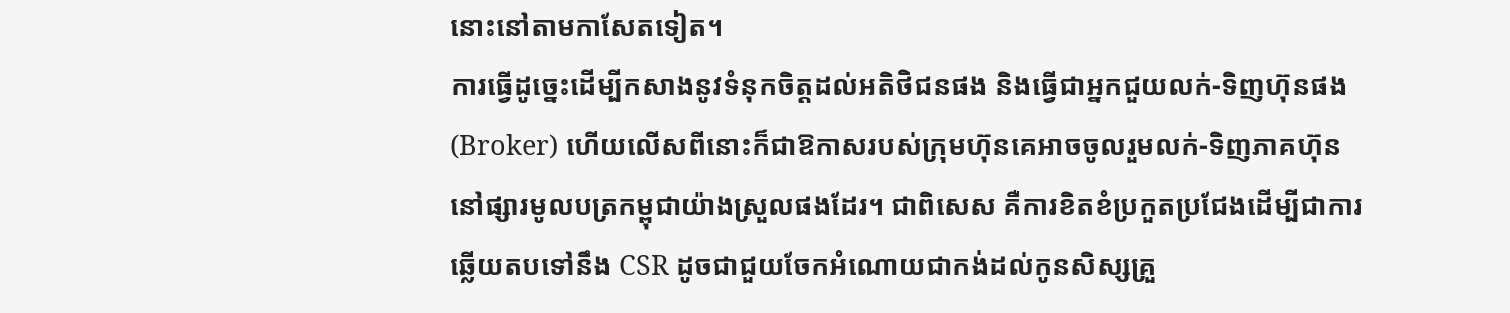នោះនៅតាមកាសែតទៀត។
ការធ្វើដូច្នេះដើម្បីកសាងនូវទំនុកចិត្តដល់អតិថិជនផង និងធ្វើជាអ្នកជួយលក់-ទិញហ៊ុនផង (Broker) ហើយលើសពីនោះក៏ជាឱកាសរបស់ក្រុមហ៊ុនគេអាចចូលរួមលក់-ទិញភាគហ៊ុននៅផ្សារមូលបត្រកម្ពុជាយ៉ាងស្រួលផងដែរ។ ជាពិសេស គឺការខិតខំប្រកួតប្រជែងដើម្បីជាការឆ្លើយតបទៅនឹង CSR ដូចជាជួយចែកអំណោយជាកង់ដល់កូនសិស្សគ្រួ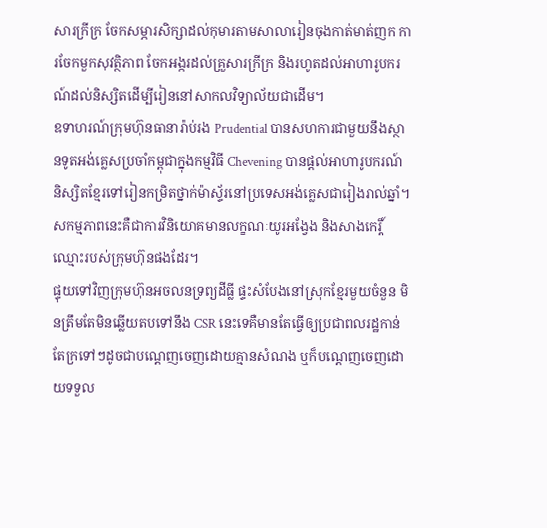សារក្រីក្រ ចែកសម្ភារសិក្សាដល់កុមារតាមសាលារៀនចុងកាត់មាត់ញក ការចែកមួកសុវត្ថិភាព ចែកអង្ករដល់គ្រួសារក្រីក្រ និងរហូតដល់អាហារូបករណ៍ដល់និស្សិតដើម្បីរៀននៅសាកលវិទ្យាល័យជាដើម។
ឧទាហរណ៍ក្រុមហ៊ុនធានារ៉ាប់រង Prudential បានសហការជាមួយនឹងស្ថានទូតអង់គ្លេសប្រចាំកម្ពុជាក្នុងកម្មវិធី Chevening បានផ្តល់អាហារូបករណ៍និស្សិតខ្មែរទៅរៀនកម្រិតថ្នាក់ម៉ាស្ទ័រនៅប្រទេសអង់គ្លេសជារៀងរាល់ឆ្នាំ។ សកម្មភាពនេះគឺជាការវិនិយោគមានលក្ខណៈយូរអង្វែង និងសាងកេរ្តិ៍ឈ្មោះរបស់ក្រុមហ៊ុនផងដែរ។
ផ្ទុយទៅវិញក្រុមហ៊ុនអចលនទ្រព្យដីធ្លី ផ្ទះសំបែងនៅស្រុកខ្មែរមួយចំនួន មិនត្រឹមតែមិនឆ្លើយតបទៅនឹង CSR នេះទេគឺមានតែធ្វើឲ្យប្រជាពលរដ្ឋកាន់តែក្រទៅៗដូចជាបណ្តេញចេញដោយគ្មានសំណង ឬក៏បណ្តេញចេញដោយទទួល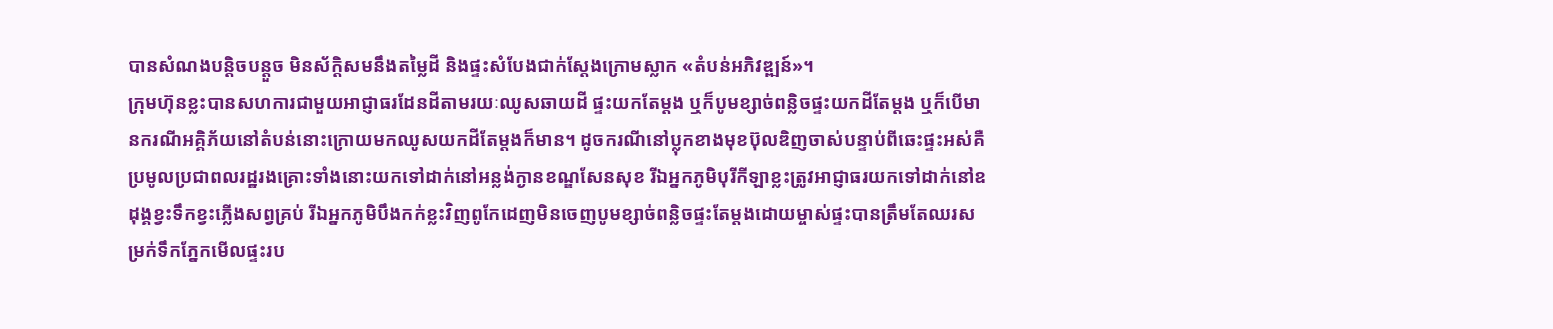បានសំណងបន្តិចបន្តួច មិនស័ក្ដិសមនឹងតម្លៃដី និងផ្ទះសំបែងជាក់ស្តែងក្រោមស្លាក «តំបន់អភិវឌ្ឍន៍»។
ក្រុមហ៊ុនខ្លះបានសហការជាមួយអាជ្ញាធរដែនដីតាមរយៈឈូសឆាយដី ផ្ទះយកតែម្តង ឬក៏បូមខ្សាច់ពន្លិចផ្ទះយកដីតែម្តង ឬក៏បើមានករណីអគ្គិភ័យនៅតំបន់នោះក្រោយមកឈូសយកដីតែម្តងក៏មាន។ ដូចករណីនៅប្លុកខាងមុខប៊ុលឌិញចាស់បន្ទាប់ពីឆេះផ្ទះអស់គឺប្រមូលប្រជាពលរដ្ឋរងគ្រោះទាំងនោះយកទៅដាក់នៅអន្លង់ក្ងានខណ្ឌសែនសុខ រីឯអ្នកភូមិបុរីកីឡាខ្លះត្រូវអាជ្ញាធរយកទៅដាក់នៅឧដុង្គខ្វះទឹកខ្វះភ្លើងសព្វគ្រប់ រីឯអ្នកភូមិបឹងកក់ខ្លះវិញពូកែដេញមិនចេញបូមខ្សាច់ពន្លិចផ្ទះតែម្តងដោយម្ចាស់ផ្ទះបានត្រឹមតែឈរសម្រក់ទឹកភ្នែកមើលផ្ទះរប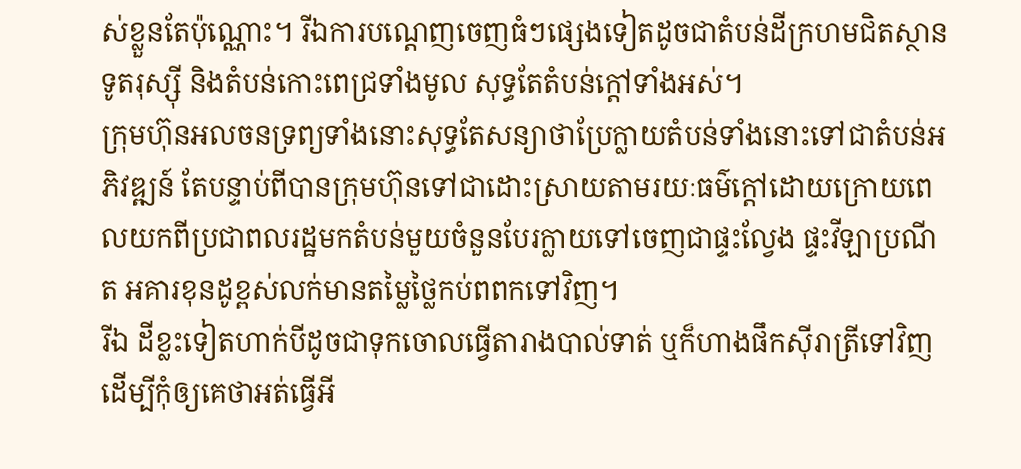ស់ខ្លួនតែប៉ុណ្ណោះ។ រីឯការបណ្តេញចេញធំៗផ្សេងទៀតដូចជាតំបន់ដីក្រហមជិតស្ថានទូតរុស្ស៊ី និងតំបន់កោះពេជ្រទាំងមូល សុទ្ធតែតំបន់ក្តៅទាំងអស់។
ក្រុមហ៊ុនអលចនទ្រព្យទាំងនោះសុទ្ធតែសន្យាថាប្រែក្លាយតំបន់ទាំងនោះទៅជាតំបន់អភិវឌ្ឍន៍ តែបន្ទាប់ពីបានក្រុមហ៊ុនទៅជាដោះស្រាយតាមរយៈធម៌ក្តៅដោយក្រោយពេលយកពីប្រជាពលរដ្ឋមកតំបន់មួយចំនួនបែរក្លាយទៅចេញជាផ្ទះល្វែង ផ្ទះវីឡាប្រណីត អគារខុនដូខ្ពស់លក់មានតម្លៃថ្លៃកប់ពពកទៅវិញ។
រីឯ ដីខ្លះទៀតហាក់បីដូចជាទុកចោលធ្វើតារាងបាល់ទាត់ ឬក៏ហាងផឹកស៊ីរាត្រីទៅវិញដើម្បីកុំឲ្យគេថាអត់ធ្វើអី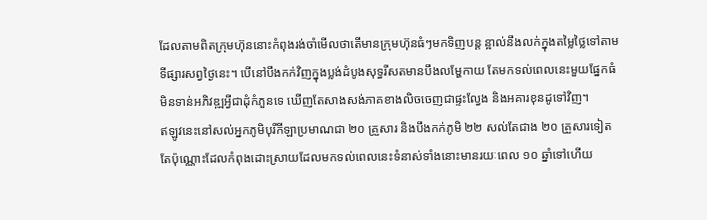ដែលតាមពិតក្រុមហ៊ុននោះកំពុងរង់ចាំមើលថាតើមានក្រុមហ៊ុនធំៗមកទិញបន្ដ ន្អាល់នឹងលក់ក្នុងតម្លៃថ្លៃទៅតាមទីផ្សារសព្វថ្ងៃនេះ។ បើនៅបឹងកក់វិញក្នុងប្លង់ដំបូងសុទ្ធរីសតមានបឹងលម្ហែកាយ តែមកទល់ពេលនេះមួយផ្នែកធំមិនទាន់អភិវឌ្ឍអ្វីជាដុំកំភួនទេ ឃើញតែសាងសង់ភាគខាងលិចចេញជាផ្ទះល្វែង និងអគារខុនដូទៅវិញ។
ឥឡូវនេះនៅសល់អ្នកភូមិបុរីកីឡាប្រមាណជា ២០ គ្រួសារ និងបឹងកក់ភូមិ ២២ សល់តែជាង ២០ គ្រួសារទៀតតែប៉ុណ្ណោះដែលកំពុងដោះស្រាយដែលមកទល់ពេលនេះទំនាស់ទាំងនោះមានរយៈពេល ១០ ឆ្នាំទៅហើយ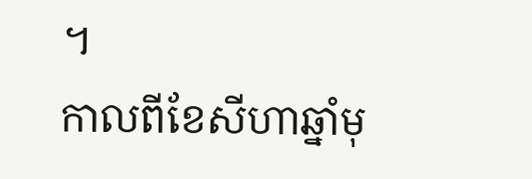។
កាលពីខែសីហាឆ្នាំមុ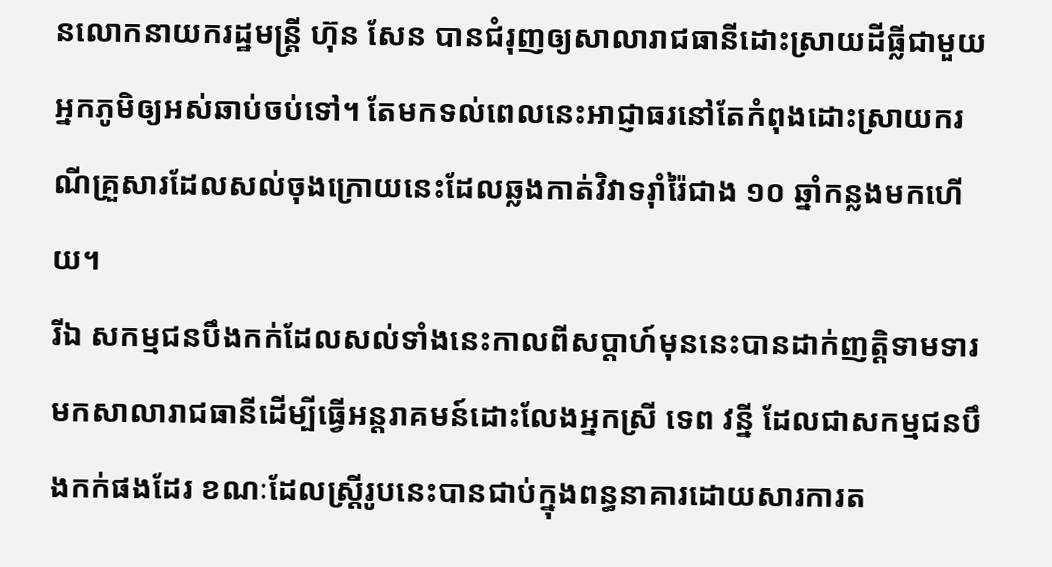នលោកនាយករដ្ឋមន្ត្រី ហ៊ុន សែន បានជំរុញឲ្យសាលារាជធានីដោះស្រាយដីធ្លីជាមួយអ្នកភូមិឲ្យអស់ឆាប់ចប់ទៅ។ តែមកទល់ពេលនេះអាជ្ញាធរនៅតែកំពុងដោះស្រាយករណីគ្រួសារដែលសល់ចុងក្រោយនេះដែលឆ្លងកាត់វិវាទរ៉ាំរ៉ៃជាង ១០ ឆ្នាំកន្លងមកហើយ។
រីឯ សកម្មជនបឹងកក់ដែលសល់ទាំងនេះកាលពីសប្តាហ៍មុននេះបានដាក់ញត្តិទាមទារមកសាលារាជធានីដើម្បីធ្វើអន្តរាគមន៍ដោះលែងអ្នកស្រី ទេព វន្នី ដែលជាសកម្មជនបឹងកក់ផងដែរ ខណៈដែលស្ដ្រីរូបនេះបានជាប់ក្នុងពន្ធនាគារដោយសារការត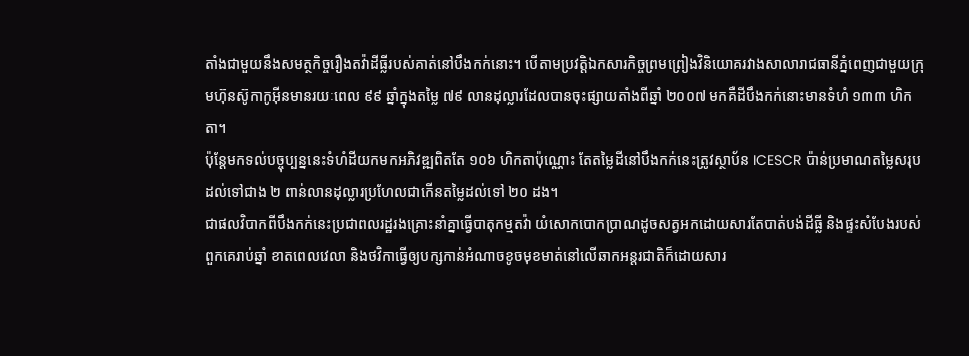តាំងជាមួយនឹងសមត្ថកិច្ចរឿងតវ៉ាដីធ្លីរបស់គាត់នៅបឹងកក់នោះ។ បើតាមប្រវត្តិឯកសារកិច្ចព្រមព្រៀងវិនិយោគរវាងសាលារាជធានីភ្នំពេញជាមួយក្រុមហ៊ុនស៊ូកាកូអ៊ីនមានរយៈពេល ៩៩ ឆ្នាំក្នុងតម្លៃ ៧៩ លានដុល្លារដែលបានចុះផ្សាយតាំងពីឆ្នាំ ២០០៧ មកគឺដីបឹងកក់នោះមានទំហំ ១៣៣ ហិកតា។
ប៉ុន្តែមកទល់បច្ចុប្បន្ននេះទំហំដីយកមកអភិវឌ្ឍពិតតែ ១០៦ ហិកតាប៉ុណ្ណោះ តែតម្លៃដីនៅបឹងកក់នេះត្រូវស្ថាប័ន ICESCR ប៉ាន់ប្រមាណតម្លៃសរុបដល់ទៅជាង ២ ពាន់លានដុល្លារប្រហែលជាកើនតម្លៃដល់ទៅ ២០ ដង។
ជាផលវិបាកពីបឹងកក់នេះប្រជាពលរដ្ឋរងគ្រោះនាំគ្នាធ្វើបាតុកម្មតវ៉ា យំសោកបោកប្រាណដូចសត្វអកដោយសារតែបាត់បង់ដីធ្លី និងផ្ទះសំបែងរបស់ពួកគេរាប់ឆ្នាំ ខាតពេលវេលា និងថវិកាធ្វើឲ្យបក្សកាន់អំណាចខូចមុខមាត់នៅលើឆាកអន្តរជាតិក៏ដោយសារ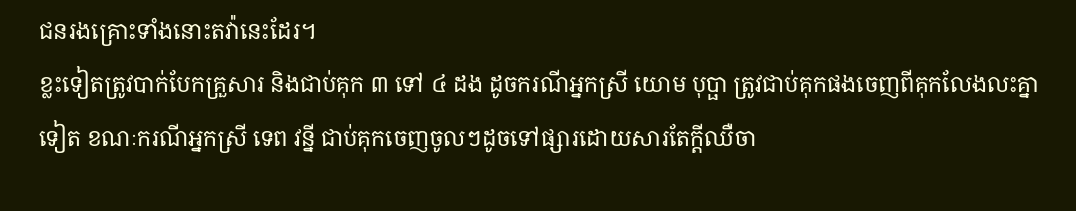ជនរងគ្រោះទាំងនោះតវ៉ានេះដែរ។
ខ្លះទៀតត្រូវបាក់បែកគ្រួសារ និងជាប់គុក ៣ ទៅ ៤ ដង ដូចករណីអ្នកស្រី យោម បុប្ផា ត្រូវជាប់គុកផងចេញពីគុកលែងលះគ្នាទៀត ខណៈករណីអ្នកស្រី ទេព វន្នី ជាប់គុកចេញចូលៗដូចទៅផ្សារដោយសារតែក្តីឈឺចា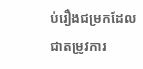ប់រឿងជម្រកដែលជាតម្រូវការ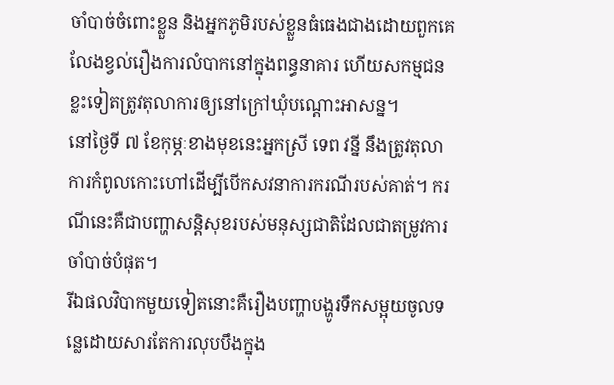ចាំបាច់ចំពោះខ្លួន និងអ្នកភូមិរបស់ខ្លួនធំធេងជាងដោយពួកគេលែងខ្វល់រឿងការលំបាកនៅក្នុងពន្ធនាគារ ហើយសកម្មជនខ្លះទៀតត្រូវតុលាការឲ្យនៅក្រៅឃុំបណ្ដោះអាសន្ន។
នៅថ្ងៃទី ៧ ខែកុម្ភៈខាងមុខនេះអ្នកស្រី ទេព វន្នី នឹងត្រូវតុលាការកំពូលកោះហៅដើម្បីបើកសវនាការករណីរបស់គាត់។ ករណីនេះគឺជាបញ្ហាសន្តិសុខរបស់មនុស្សជាតិដែលជាតម្រូវការចាំបាច់បំផុត។
រីឯផលវិបាកមួយទៀតនោះគឺរឿងបញ្ហាបង្ហូរទឹកសម្អុយចូលទន្លេដោយសារតែការលុបបឹងក្នុង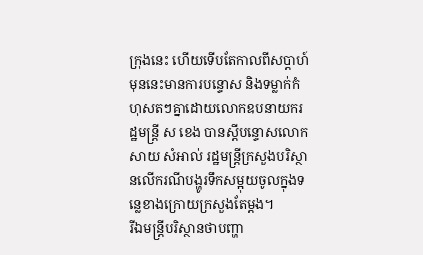ក្រុងនេះ ហើយទើបតែកាលពីសប្តាហ៍មុននេះមានការបន្ទោស និងទម្លាក់កំហុសតៗគ្នាដោយលោកឧបនាយករដ្ឋមន្ត្រី ស ខេង បានស្ដីបន្ទោសលោក សាយ សំអាល់ រដ្ឋមន្ត្រីក្រសួងបរិស្ថានលើករណីបង្ហូរទឹកសម្អុយចូលក្នុងទន្លេខាងក្រោយក្រសួងតែម្ដង។
រីឯមន្ត្រីបរិស្ថានថាបញ្ហា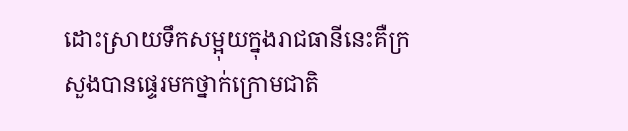ដោះស្រាយទឹកសម្អុយក្នុងរាជធានីនេះគឺក្រសួងបានផ្ទេរមកថ្នាក់ក្រោមជាតិ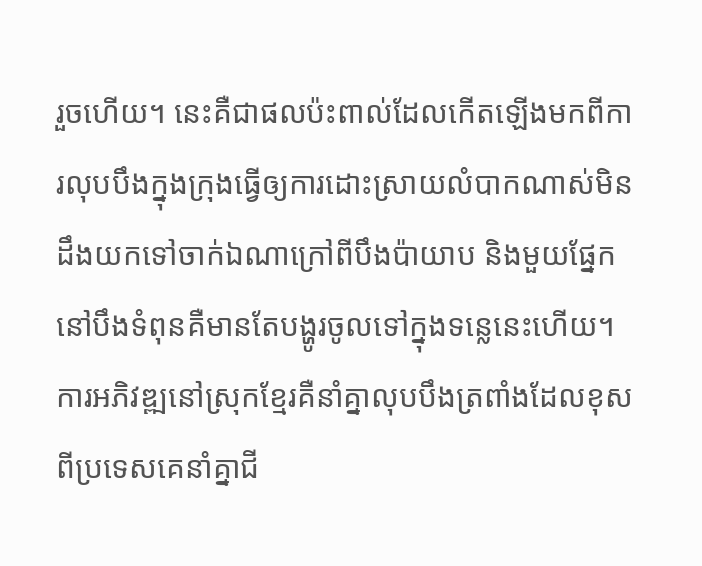រួចហើយ។ នេះគឺជាផលប៉ះពាល់ដែលកើតឡើងមកពីការលុបបឹងក្នុងក្រុងធ្វើឲ្យការដោះស្រាយលំបាកណាស់មិនដឹងយកទៅចាក់ឯណាក្រៅពីបឹងប៉ាយាប និងមួយផ្នែកនៅបឹងទំពុនគឺមានតែបង្ហូរចូលទៅក្នុងទន្លេនេះហើយ។ ការអភិវឌ្ឍនៅស្រុកខ្មែរគឺនាំគ្នាលុបបឹងត្រពាំងដែលខុសពីប្រទេសគេនាំគ្នាជី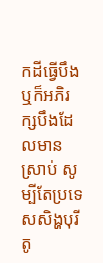កដីធ្វើបឹង ឬក៏អភិរក្សបឹងដែលមានស្រាប់ សូម្បីតែប្រទេសសិង្ហបុរីតូ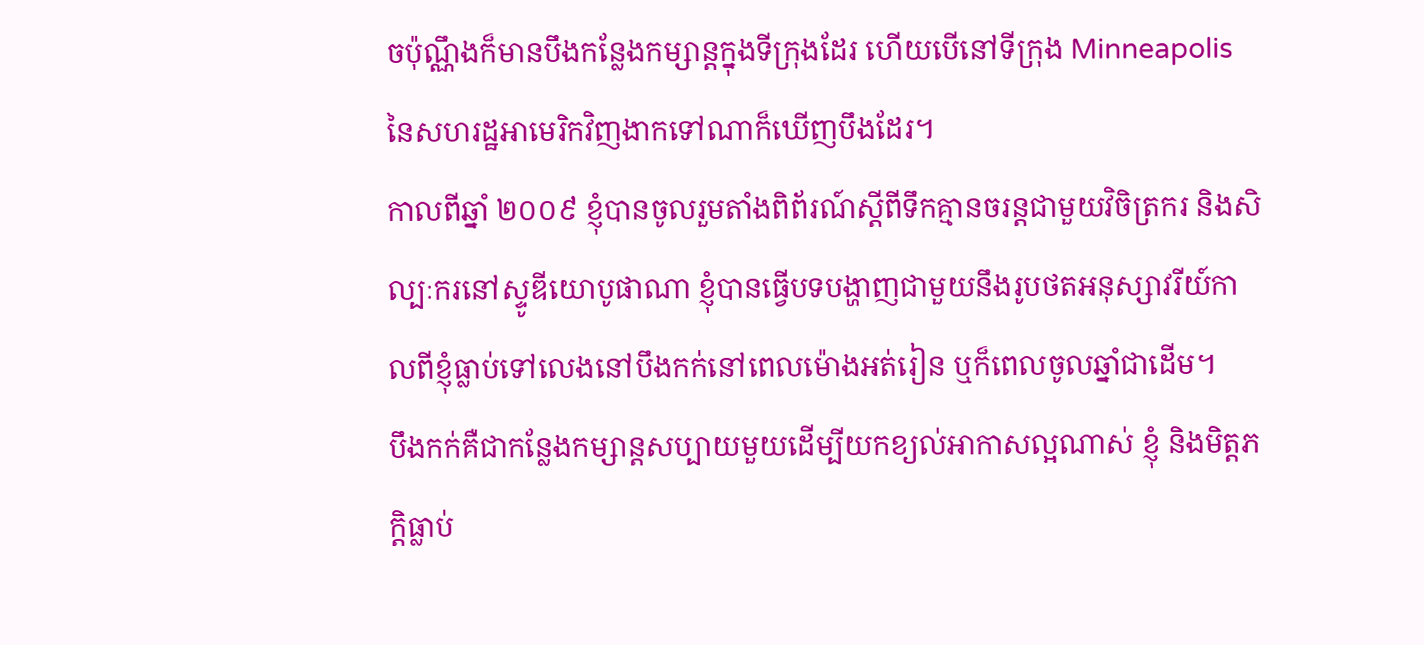ចប៉ុណ្ណឹងក៏មានបឹងកន្លែងកម្សាន្តក្នុងទីក្រុងដែរ ហើយបើនៅទីក្រុង Minneapolis នៃសហរដ្ឋអាមេរិកវិញងាកទៅណាក៏ឃើញបឹងដែរ។
កាលពីឆ្នាំ ២០០៩ ខ្ញុំបានចូលរួមតាំងពិព័រណ៍ស្តីពីទឹកគ្មានចរន្តជាមួយវិចិត្រករ និងសិល្បៈករនៅស្ទូឌីយោបូផាណា ខ្ញុំបានធ្វើបទបង្ហាញជាមួយនឹងរូបថតអនុស្សាវរីយ៍កាលពីខ្ញុំធ្លាប់ទៅលេងនៅបឹងកក់នៅពេលម៉ោងអត់រៀន ឬក៏ពេលចូលឆ្នាំជាដើម។
បឹងកក់គឺជាកន្លែងកម្សាន្តសប្បាយមួយដើម្បីយកខ្យល់អាកាសល្អណាស់ ខ្ញុំ និងមិត្តភក្តិធ្លាប់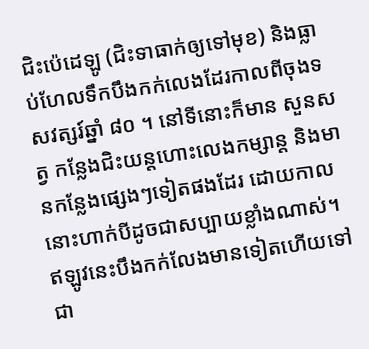ជិះប៉េដេឡូ (ជិះទាធាក់ឲ្យទៅមុខ) និងធ្លាប់ហែលទឹកបឹងកក់លេងដែរកាលពីចុងទសវត្សរ៍ឆ្នាំ ៨០ ។ នៅទីនោះក៏មាន សួនសត្វ កន្លែងជិះយន្តហោះលេងកម្សាន្ត និងមានកន្លែងផ្សេងៗទៀតផងដែរ ដោយកាលនោះហាក់បីដូចជាសប្បាយខ្លាំងណាស់។
ឥឡូវនេះបឹងកក់លែងមានទៀតហើយទៅជា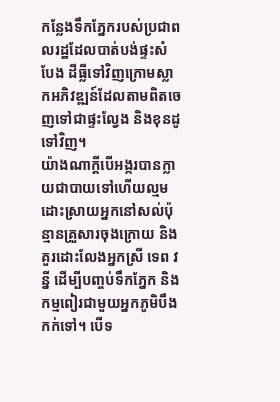កន្លែងទឹកភ្នែករបស់ប្រជាពលរដ្ឋដែលបាត់បង់ផ្ទះសំបែង ដីធ្លីទៅវិញក្រោមស្លាកអភិវឌ្ឍន៍ដែលតាមពិតចេញទៅជាផ្ទះល្វែង និងខុនដូទៅវិញ។
យ៉ាងណាក្ដីបើអង្ករបានក្លាយជាបាយទៅហើយល្មមដោះស្រាយអ្នកនៅសល់ប៉ុន្មានគ្រួសារចុងក្រោយ និងគួរដោះលែងអ្នកស្រី ទេព វន្នី ដើម្បីបញ្ចប់ទឹកភ្នែក និងកម្មពៀរជាមួយអ្នកភូមិបឹងកក់ទៅ។ បើទ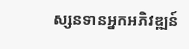ស្សនទានអ្នកអភិវឌ្ឍន៍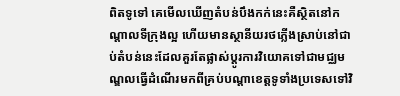ពិតទូទៅ គេមើលឃើញតំបន់បឹងកក់នេះគឺស្ថិតនៅកណ្តាលទីក្រុងល្អ ហើយមានស្ថានីយរថភ្លើងស្រាប់នៅជាប់តំបន់នេះដែលគួរតែផ្លាស់ប្តូរការវិយោគទៅជាមជ្ឈមណ្ឌលធ្វើដំណើរមកពីគ្រប់បណ្តាខេត្តទូទាំងប្រទេសទៅវិ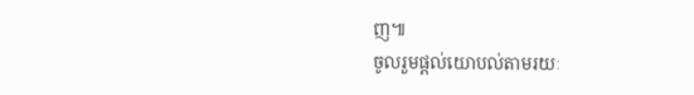ញ៕
ចូលរួមផ្តល់យោបល់តាមរយៈ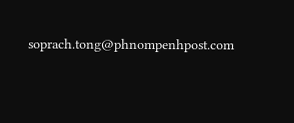soprach.tong@phnompenhpost.com